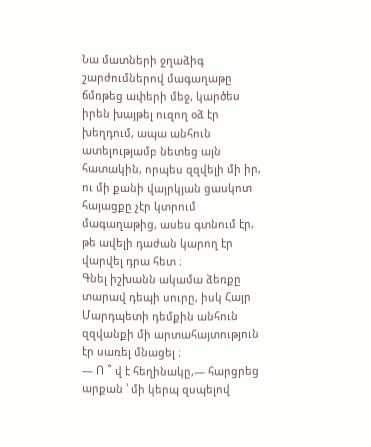Նա մատների ջղաձիգ շարժումներով մագաղաթը ճմռթեց ափերի մեջ, կարծես իրեն խայթել ուզող օձ էր խեղդում, ապա անհուն ատելությամբ նետեց այն հատակին, որպես զզվելի մի իր, ու մի քանի վայրկյան ցասկոտ հայացքը չէր կտրում մագաղաթից, ասես գտնում էր, թե ավելի դաժան կարող էր վարվել դրա հետ ։
Գնել իշխանն ակամա ձեռքը տարավ դեպի սուրը, իսկ Հայր Մարդպետի դեմքին անհուն զզվանքի մի արտահայտություն էր սառել մնացել ։
— Ո ՞ վ է հեղինակը,— հարցրեց արքան ՝ մի կերպ զսպելով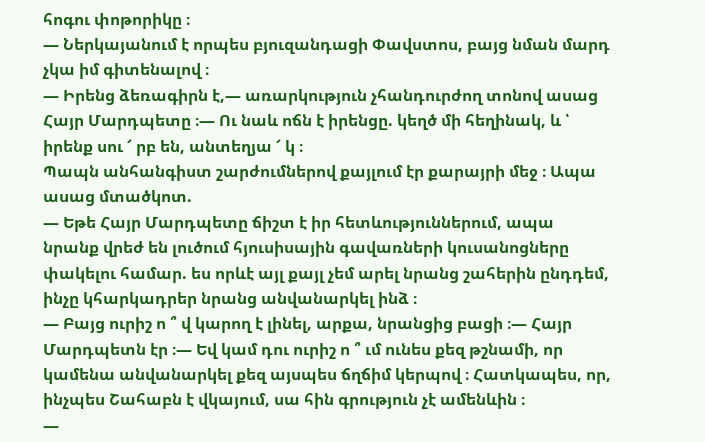հոգու փոթորիկը ։
— Ներկայանում է որպես բյուզանդացի Փավստոս, բայց նման մարդ չկա իմ գիտենալով ։
— Իրենց ձեռագիրն է,— առարկություն չհանդուրժող տոնով ասաց Հայր Մարդպետը ։— Ու նաև ոճն է իրենցը. կեղծ մի հեղինակ, և ՝ իրենք սու ՜ րբ են, անտեղյա ՜ կ ։
Պապն անհանգիստ շարժումներով քայլում էր քարայրի մեջ ։ Ապա ասաց մտածկոտ.
— Եթե Հայր Մարդպետը ճիշտ է իր հետևություններում, ապա նրանք վրեժ են լուծում հյուսիսային գավառների կուսանոցները փակելու համար. ես որևէ այլ քայլ չեմ արել նրանց շահերին ընդդեմ, ինչը կհարկադրեր նրանց անվանարկել ինձ ։
— Բայց ուրիշ ո ՞ վ կարող է լինել, արքա, նրանցից բացի ։— Հայր Մարդպետն էր ։— Եվ կամ դու ուրիշ ո ՞ ւմ ունես քեզ թշնամի, որ կամենա անվանարկել քեզ այսպես ճղճիմ կերպով ։ Հատկապես, որ, ինչպես Շահաբն է վկայում, սա հին գրություն չէ ամենևին ։
—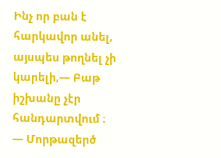Ինչ որ բան է հարկավոր անել, այսպես թողնել չի կարելի,— Բաթ իշխանը չէր հանդարտվում ։
— Մորթազերծ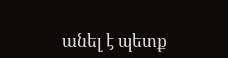անել է պետք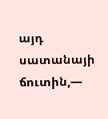այդ սատանայի ճուտին,—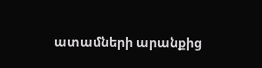ատամների արանքից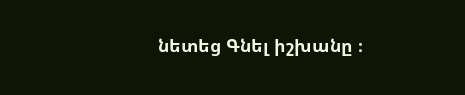նետեց Գնել իշխանը ։